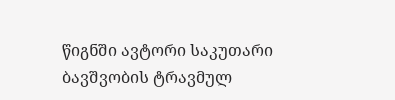წიგნში ავტორი საკუთარი ბავშვობის ტრავმულ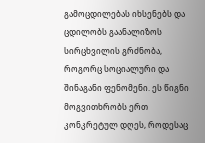გამოცდილებას იხსენებს და ცდილობს გაანალიზოს სირცხვილის გრძნობა, როგორც სოციალური და შინაგანი ფენომენი. ეს წიგნი მოგვითხრობს ერთ კონკრეტულ დღეს, როდესაც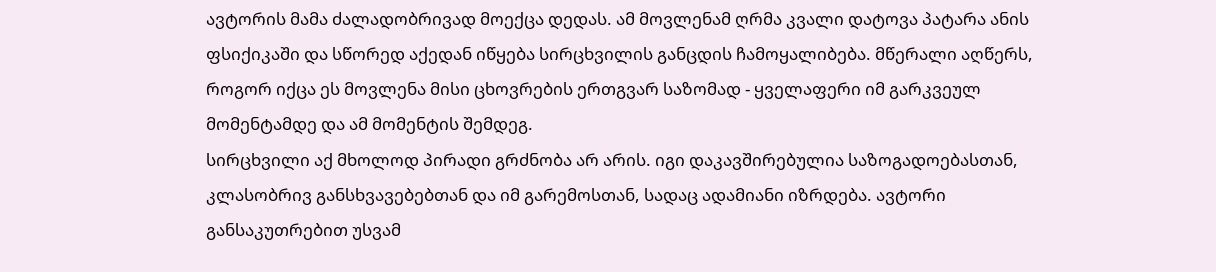ავტორის მამა ძალადობრივად მოექცა დედას. ამ მოვლენამ ღრმა კვალი დატოვა პატარა ანის ფსიქიკაში და სწორედ აქედან იწყება სირცხვილის განცდის ჩამოყალიბება. მწერალი აღწერს, როგორ იქცა ეს მოვლენა მისი ცხოვრების ერთგვარ საზომად - ყველაფერი იმ გარკვეულ მომენტამდე და ამ მომენტის შემდეგ.
სირცხვილი აქ მხოლოდ პირადი გრძნობა არ არის. იგი დაკავშირებულია საზოგადოებასთან, კლასობრივ განსხვავებებთან და იმ გარემოსთან, სადაც ადამიანი იზრდება. ავტორი განსაკუთრებით უსვამ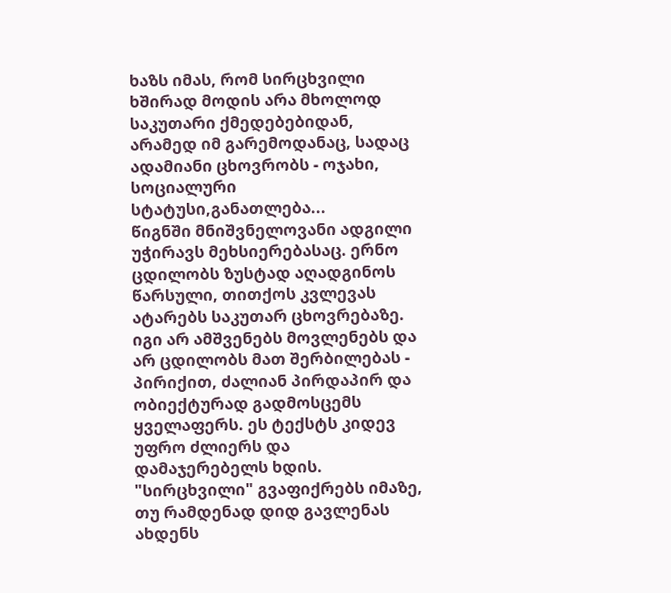ხაზს იმას, რომ სირცხვილი ხშირად მოდის არა მხოლოდ საკუთარი ქმედებებიდან, არამედ იმ გარემოდანაც, სადაც ადამიანი ცხოვრობს - ოჯახი, სოციალური სტატუსი,განათლება...
წიგნში მნიშვნელოვანი ადგილი უჭირავს მეხსიერებასაც. ერნო ცდილობს ზუსტად აღადგინოს წარსული, თითქოს კვლევას ატარებს საკუთარ ცხოვრებაზე. იგი არ ამშვენებს მოვლენებს და არ ცდილობს მათ შერბილებას - პირიქით, ძალიან პირდაპირ და ობიექტურად გადმოსცემს ყველაფერს. ეს ტექსტს კიდევ უფრო ძლიერს და დამაჯერებელს ხდის.
"სირცხვილი" გვაფიქრებს იმაზე, თუ რამდენად დიდ გავლენას ახდენს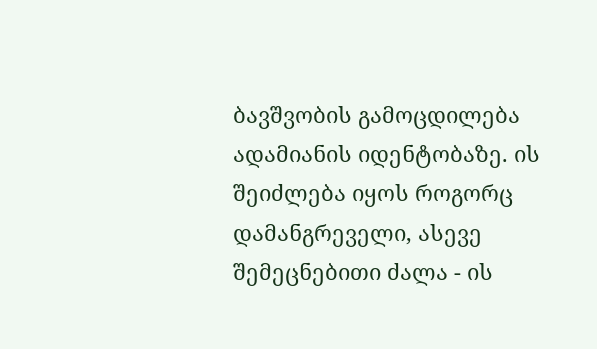ბავშვობის გამოცდილება ადამიანის იდენტობაზე. ის შეიძლება იყოს როგორც დამანგრეველი, ასევე შემეცნებითი ძალა - ის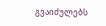გვაიძულებს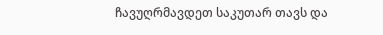ჩავუღრმავდეთ საკუთარ თავს და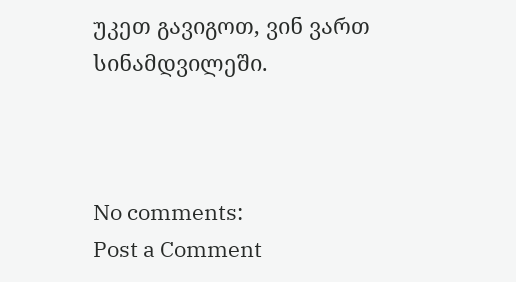უკეთ გავიგოთ, ვინ ვართ სინამდვილეში.



No comments:
Post a Comment